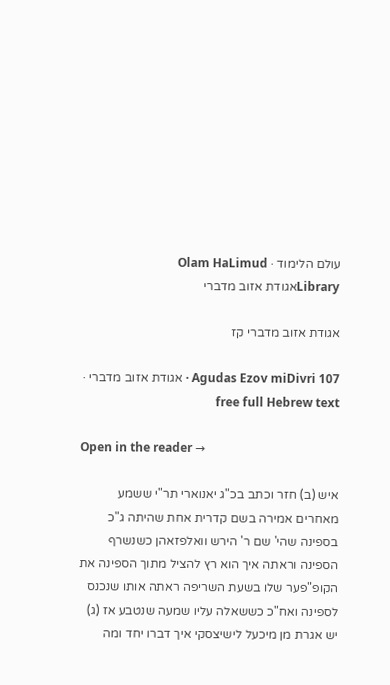עולם הלימוד · Olam HaLimud
Libraryאגודת אזוב מדברי

אגודת אזוב מדברי קז

Agudas Ezov miDivri 107 · אגודת אזוב מדברי · free full Hebrew text

Open in the reader →

איש (ב) חזר וכתב בכ"ג יאנוארי תר"י ששמע מאחרים אמירה בשם קדרית אחת שהיתה ג"כ בספינה שהי' שם ר' הירש וואלפזאהן כשנשרף הספינה וראתה איך הוא רץ להציל מתוך הספינה את הקופ"פער שלו בשעת השריפה ראתה אותו שנכנס לספינה ואח"כ כששאלה עליו שמעה שנטבע אז (ג) יש אגרת מן מיכעל לישיצסקי איך דברו יחד ומה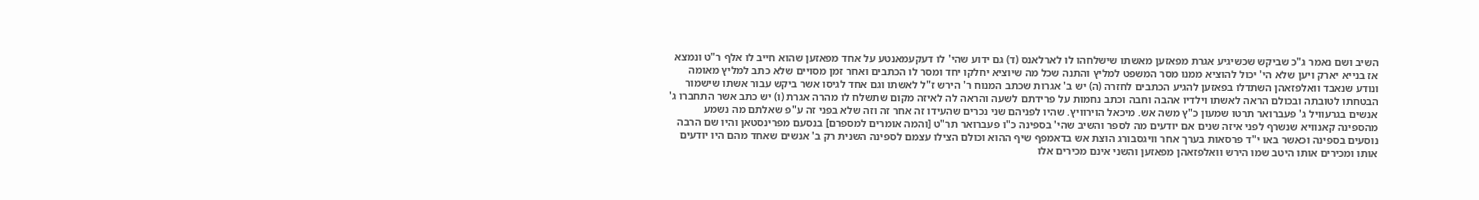השיב ושם נאמר ג"כ שביקש שכשיגיע אגרת מפאזען מאשתו שישלחהו לו לארלאנס (ד) גם ידוע שהי' לו דעקעמאנטע על אחד מפאזען שהוא חייב לו אלף ר"ט ונמצא אז בנייא יארק ויען שלא הי' יכול להוציא ממנו מסר המשפט למליץ והתנה שכל מה שיוציא יחלקו יחד ומסר לו הכתבים ואחר זמן מסויים שלא כתב למליץ מאומה ונודע שנאבד וואלפזאהן השתדלו בפאזען להגיע הכתבים לחזרה (ה) יש ב' אגרות שכתב המנוח ר' הירש ז"ל לאשתו וגם אחד לגיסו אשר ביקש עבור אשתו שישמור הבטחתו לטובתה ובכולם הראה לאשתו וילדיו אהבה וחבה וכתב נחמות על פרידתם לשעה והראה לה לאיזה מקום שתשלח לו מהרה אגרת (ו) יש כתב אשר התחברו ג' אנשים בגרעוויל ג' פעברואר תרטו שמעון כ"ץ משה אש. מיכאל הוירוויץ. שהיו לפניהם שני נכרים שהעידו זה אחר זה וזה שלא בפני זה ע"פ שאלתם מה נשמע מהספינה קאנוויא שנשרף לפני איזה שנים אם יודעים מה לספר והשיב שהי' בספינה כ"ו פעברואר תר"ט [והמה אומרים למספרם] בנסעם מפרינסטאן והיו שם הרבה נוסעים בספינה וכאשר באו י"ד פרסאות בערך אחר וויגסבורג הוצת אש בדאמפף שיף ההוא וכולם הצילו עצמם לספינה השנית רק ב' אנשים שאחד מהם היו יודעים אותו ומכירים אותו היטב שמו הירש וואלפזאהן מפאזען והשני אינם מכירים אלו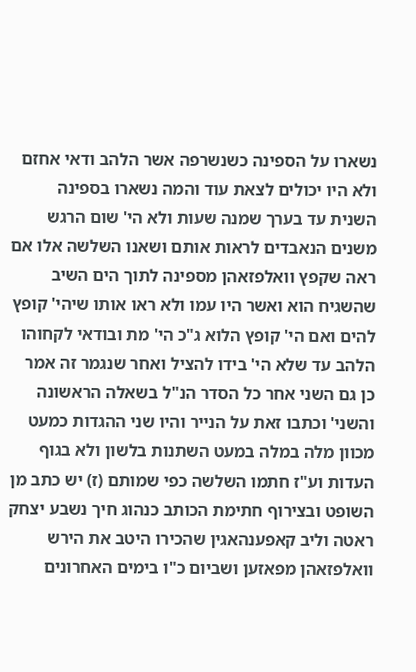נשארו על הספינה כשנשרפה אשר הלהב ודאי אחזם ולא היו יכולים לצאת עוד והמה נשארו בספינה השנית עד בערך שמנה שעות ולא הי' שום הרגש משנים הנאבדים לראות אותם ושאנו השלשה אלו אם ראה שקפץ וואלפזאהן מספינה לתוך הים השיב שהשגיח הוא ואשר היו עמו ולא ראו אותו שיהי' קופץ להים ואם הי' קופץ הלוא ג"כ הי' מת ובודאי לקחוהו הלהב עד שלא הי' בידו להציל ואחר שנגמר זה אמר כן גם השני אחר כל הסדר הנ"ל בשאלה הראשונה והשני' וכתבו זאת על הנייר והיו שני ההגדות כמעט מכוון מלה במלה במעט השתנות בלשון ולא בגוף העדות וע"ז חתמו השלשה כפי שמותם (ז) יש כתב מן השופט ובצירוף חתימת הכותב כנהוג חיך נשבע יצחק ראטה וליב קאפענהאגין שהכירו היטב את הירש וואלפזאהן מפאזען ושביום כ"ו בימים האחרונים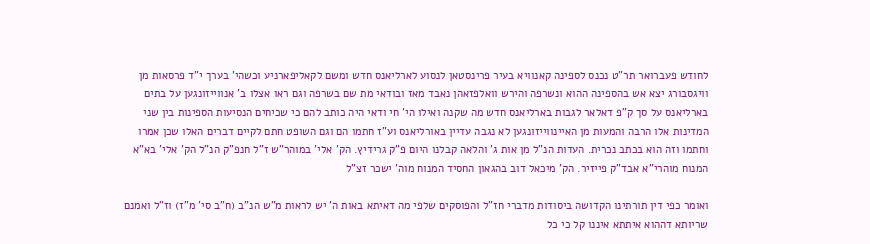לחודש פעברואר תר"ט נכנס לספינה קאנוויא בעיר פרינסטאן לנסוע לארליאנס חדש ומשם לקאליפארניע וכשהי' בערך י"ד פרסאות מן וויגסבורג יצא אש בהספינה ההוא ונשרפה והירש וואלפזאהן נאבד מאז ובודאי מת שם בשרפה וגם ראו אצלו ב' אנווייזונגען על בתים בארליאנס על סך ק"פ דאלאר לגבות בארליאנס חדש מה שקנה ואילו הי' חי ודאי היה כותב להם כי שכיחים הנסיעות הספינות בין שני המדינות אלו הרבה והמעות מן האיינווייזונגען לא נגבה עדיין באורליאנס וע"ז חתמו הם וגם השופט חתם לקיים דברים האלו שכן אמרו וחתמו וזה הוא בכתב נכרית. העדות הנ"ל מן אות ג' והלאה קבלנו היום פ"ק גרידיץ. הק' אלי' במוהר"ש ז"ל חנפ"ק הנ"ל הק' אלי' בא"א המנוח מוהרי"א אבד"ק פייזיר. הק' מיכאל דוב בהגאון החסיד המנוח מוה' ישכר זצ"ל

ואומר כפי דין תורתינו הקדושה ביסודות מדברי חז"ל והפוסקים שלפי מה דאיתא באות ה' יש לראות מ"ש הנ"ב (ח"ב סי' מ"ז) וז"ל ואמנם שריותא דההוא איתתא איננו קל כי כל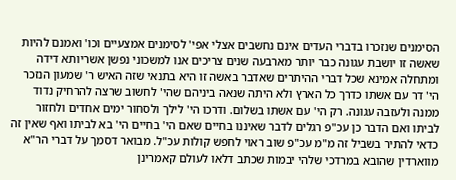הסימנים שנזכרו בדברי העדים אינם נחשבים אצלי אפי' לסימנים אמצעיים וכו' ואמנם להיות שאשה זו יושבת עגונה כבר יותר מארבעה שנים צריכים אנו למשכוני נפשן אשריותא דידה ומתחלה אמינא שכל דברי ההיתרים שאדבר באשה זו היא בתנאי שזה האיש ר' שמעון הנזכר הי' דר עם אשתו כדרך כל הארץ ולא היתה שנאה ביניהם שהי' לחשוב שרצה להרחיק נדוד ממנה ולעזבה עגונה. רק הי' עם אשתו בשלום. ודרכו הי' לילך ולסחור ימים אחדים ולחזור לביתו ואם הדבר כן עכ"פ רגלים לדבר שאיננו בחיים שאם הי' בחיים הי' בא לביתו ואף שאין זה כדאי להתיר בשביל זה מ"מ עכ"פ שוב ראוי לחפש קולות עכ"ל. מבואר דסמך על דברי הר"א מווארדין שהובא במרדכי שלהי יבמות שכתב דלאו לעולם קאמרינן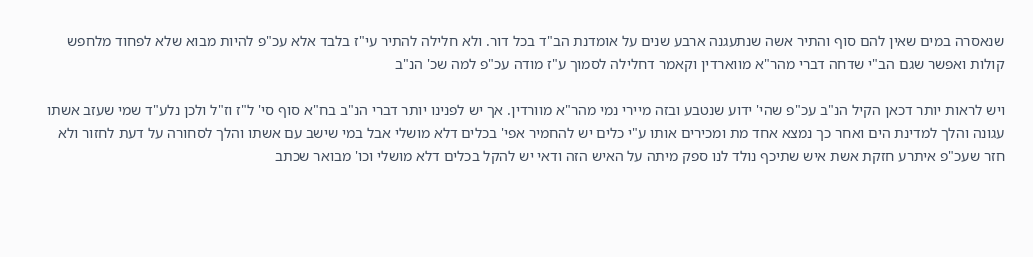שנאסרה במים שאין להם סוף והתיר אשה שנתעגנה ארבע שנים על אומדנת הב"ד בכל דור. ולא חלילה להתיר עי"ז בלבד אלא עכ"פ להיות מבוא שלא לפחוד מלחפש קולות ואפשר שגם הב"י שדחה דברי מהר"א מווארדין וקאמר דחלילה לסמוך ע"ז מודה עכ"פ למה שכ' הנ"ב

ויש לראות יותר דכאן הקיל הנ"ב עכ"פ שהי' ידוע שנטבע ובזה מיירי נמי מהר"א מוורדין. אך יש לפנינו יותר דברי הנ"ב בח"א סוף סי' ל"ז וז"ל ולכן נלע"ד שמי שעזב אשתו עגונה והלך למדינת הים ואחר כך נמצא אחד מת ומכירים אותו ע"י כלים יש להחמיר אפי' בכלים דלא מושלי אבל במי שישב עם אשתו והלך לסחורה על דעת לחזור ולא חזר שעכ"פ איתרע חזקת אשת איש שתיכף נולד לנו ספק מיתה על האיש הזה ודאי יש להקל בכלים דלא מושלי וכו' מבואר שכתב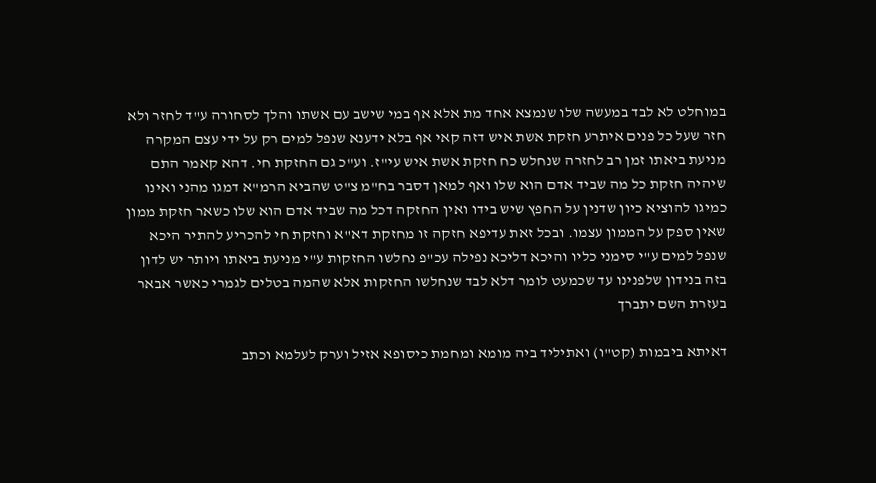במוחלט לא לבד במעשה שלו שנמצא אחד מת אלא אף במי שישב עם אשתו והלך לסחורה ע"ד לחזר ולא חזר שעל כל פנים איתרע חזקת אשת איש דזה קאי אף בלא ידענא שנפל למים רק על ידי עצם המקרה מניעת ביאתו זמן רב לחזרה שנחלש כח חזקת אשת איש עי"ז. וע"כ גם החזקת חי. דהא קאמר התם שיהיה חזקת כל מה שביד אדם הוא שלו ואף למאן דסבר בח"מ צ"ט שהביא הרמ"א דמגו מהני ואינו כמיגו להוציא כיון שדנין על החפץ שיש בידו ואין החזקה דכל מה שביד אדם הוא שלו כשאר חזקת ממון שאין ספק על הממון עצמו. ובכל זאת עדיפא חזקה זו מחזקת דא"א וחזקת חי להכריע להתיר היכא שנפל למים ע"י סימני כליו והיכא דליכא נפילה עכ"פ נחלשו החזקות ע"י מניעת ביאתו ויותר יש לדון בזה בנידון שלפנינו עד שכמעט לומר דלא לבד שנחלשו החזקות אלא שהמה בטלים לגמרי כאשר אבאר בעזרת השם יתברך

דאיתא ביבמות (קט"ו) ואתיליד ביה מומא ומחמת כיסופא אזיל וערק לעלמא וכתב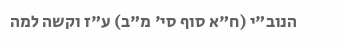הנוב"י (ח"א סוף סי' מ"ב) ע"ז וקשה למה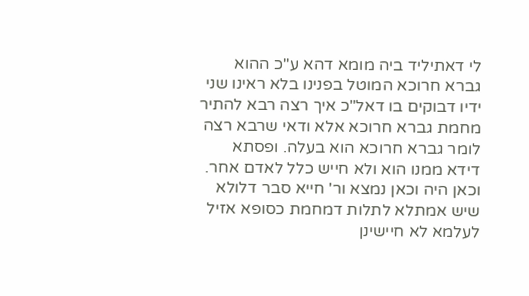לי דאתיליד ביה מומא דהא ע"כ ההוא גברא חרוכא המוטל בפנינו בלא ראינו שני ידיו דבוקים בו דאל"כ איך רצה רבא להתיר מחמת גברא חרוכא אלא ודאי שרבא רצה לומר גברא חרוכא הוא בעלה. ופסתא דידא ממנו הוא ולא חייש כלל לאדם אחר. וכאן היה וכאן נמצא ור' חייא סבר דלולא שיש אמתלא לתלות דמחמת כסופא אזיל לעלמא לא חיישינן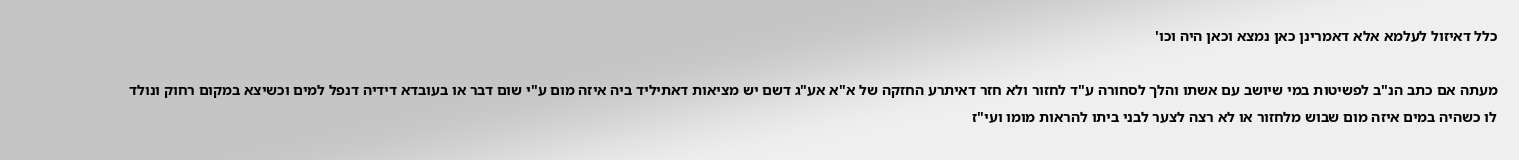כלל דאיזול לעלמא אלא דאמרינן כאן נמצא וכאן היה וכו'

מעתה אם כתב הנ"ב לפשיטות במי שיושב עם אשתו והלך לסחורה ע"ד לחזור ולא חזר דאיתרע החזקה של א"א אע"ג דשם יש מציאות דאתיליד ביה איזה מום ע"י שום דבר או בעובדא דידיה דנפל למים וכשיצא במקום רחוק ונולד לו כשהיה במים איזה מום שבוש מלחזור או לא רצה לצער לבני ביתו להראות מומו ועי"ז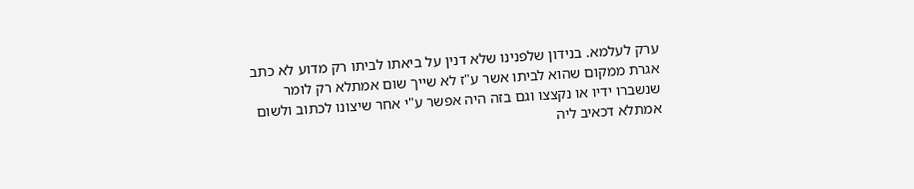ערק לעלמא. בנידון שלפנינו שלא דנין על ביאתו לביתו רק מדוע לא כתב אגרת ממקום שהוא לביתו אשר ע"ז לא שייך שום אמתלא רק לומר שנשברו ידיו או נקצצו וגם בזה היה אפשר ע"י אחר שיצונו לכתוב ולשום אמתלא דכאיב ליה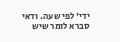ידי' לפי שעה. ודאי סברא לומר שיש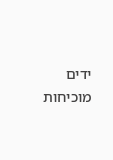ידים מוכיחות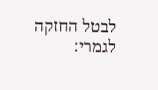לבטל החזקה לגמרי: